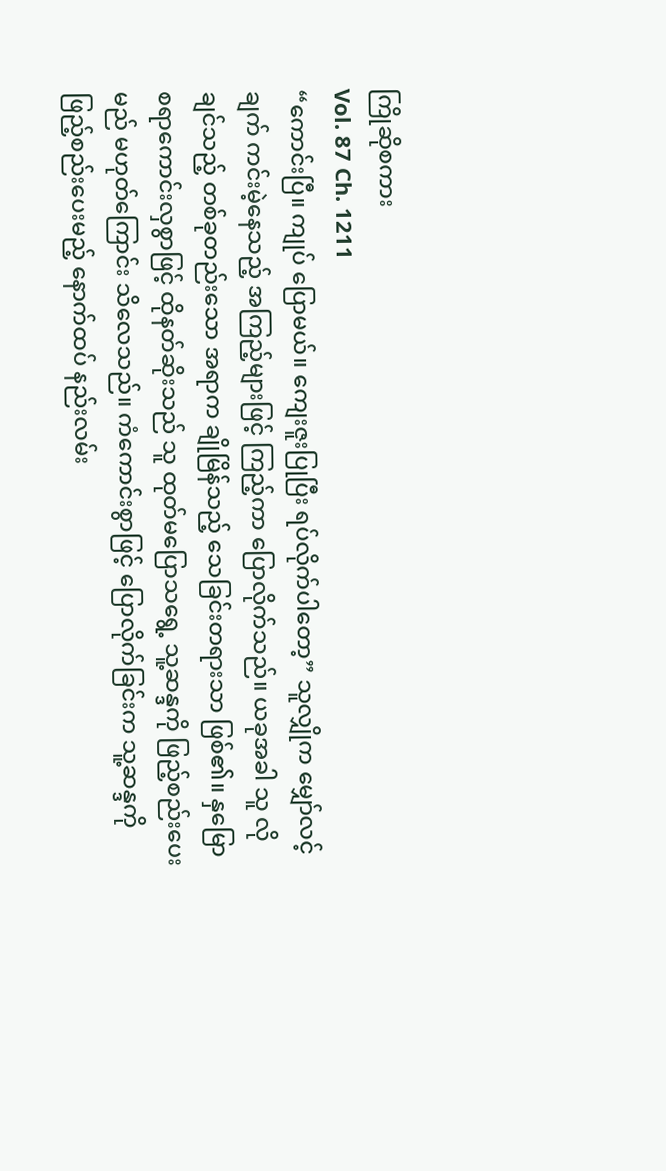ကြိုဆိုစကား
Vol. 87 Ch. 1211
“ကောင်းပြီ။ ကျုပ် ပြောမယ်။ ကျေးဇူးပြုပြီး ရပ်လိုက်ပါတော့” သူလျှိုက မျှော်လင့်ချက် ကင်းမဲ့နေသည့် အကြည့်များဖြင့် ကြည့်ကာ ပြောလိုက်သည်။ ယခုအခါ သူ လိုချင်သည့် တစ်ခုတည်းသော အရာက ချိုမြိန်သည့် သေခြင်းတရားသာ ဖြစ်၏။ နှမြောစရာကောင်းလှစွာဖြင့် ထိုနတ်ဆိုးသည် သူ ထုတ်မပြောသရွေ့ သူ့ဆန္ဒကို ဖြည့်စည်းပေးမည် မဟုတ်ကြောင်း သိလေသည်။ ကံကောင်းစွာဖြင့် ပြောလိုက်ခြင်းက သူ့ဆန္ဒကို ဖြည့်စည်းပေးမည့် နောက်ထပ် နည်းလမ်း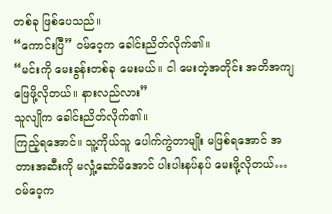တစ်ခု ဖြစ်ပေသည်။
“ကောင်းပြီ” ဝမ်ဝေ့က ခေါင်းညိတ်လိုက်၏။
“မင်းကို မေးခွန်းတစ်ခု မေးမယ်။ ငါ မေးတဲ့အတိုင်း အတိအကျ ဖြေဖို့လိုတယ်။ နားလည်လား”
သူလျိုက ခေါင်းညိတ်လိုက်၏။
ကြည့်ရအောင်။ သူ့ကိုယ်သူ ပေါက်ကွဲတာမျိုး မဖြစ်ရအောင် အတားအဆီးကို မလှုံ့ဆော်မိအောင် ပါးပါးနပ်နပ် မေးဖို့လိုတယ်…
ဝမ်ဝေ့က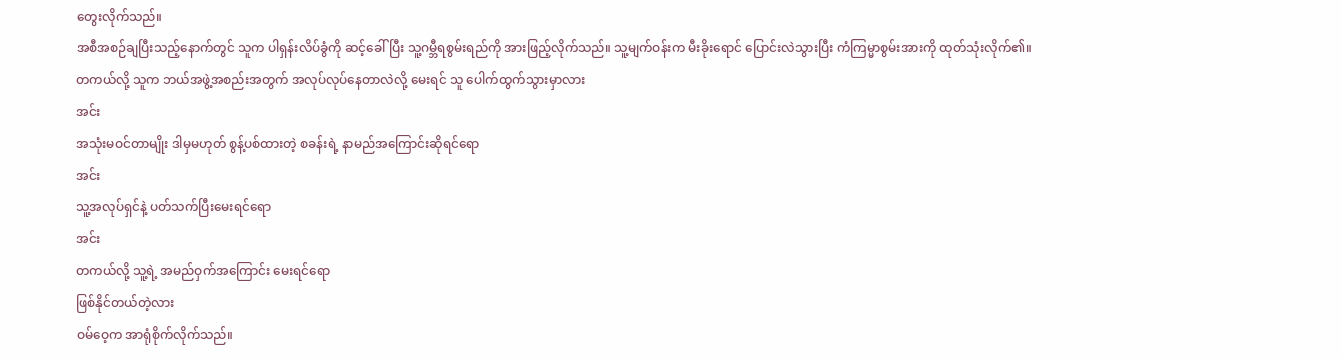တွေးလိုက်သည်။
အစီအစဉ်ချပြီးသည့်နောက်တွင် သူက ပါရှန်းလိပ်ခွံကို ဆင့်ခေါ်ပြီး သူ့ဂမ္ဘီရစွမ်းရည်ကို အားဖြည့်လိုက်သည်။ သူ့မျက်ဝန်းက မီးခိုးရောင် ပြောင်းလဲသွားပြီး ကံကြမ္မာစွမ်းအားကို ထုတ်သုံးလိုက်၏။
တကယ်လို့ သူက ဘယ်အဖွဲ့အစည်းအတွက် အလုပ်လုပ်နေတာလဲလို့ မေးရင် သူ ပေါက်ထွက်သွားမှာလား
အင်း
အသုံးမဝင်တာမျိုး ဒါမှမဟုတ် စွန့်ပစ်ထားတဲ့ စခန်းရဲ့ နာမည်အကြောင်းဆိုရင်ရော
အင်း
သူ့အလုပ်ရှင်နဲ့ ပတ်သက်ပြီးမေးရင်ရော
အင်း
တကယ်လို့ သူ့ရဲ့ အမည်ဝှက်အကြောင်း မေးရင်ရော
ဖြစ်နိုင်တယ်တဲ့လား
ဝမ်ဝေ့က အာရုံစိုက်လိုက်သည်။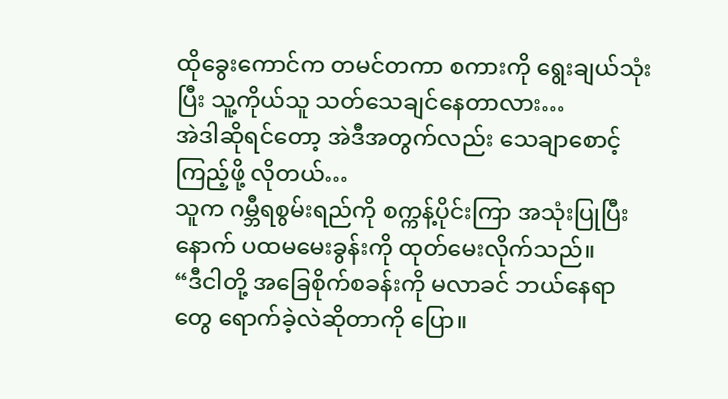ထိုခွေးကောင်က တမင်တကာ စကားကို ရွေးချယ်သုံးပြီး သူ့ကိုယ်သူ သတ်သေချင်နေတာလား…
အဲဒါဆိုရင်တော့ အဲဒီအတွက်လည်း သေချာစောင့်ကြည့်ဖို့ လိုတယ်…
သူက ဂမ္ဘီရစွမ်းရည်ကို စက္ကန့်ပိုင်းကြာ အသုံးပြုပြီးနောက် ပထမမေးခွန်းကို ထုတ်မေးလိုက်သည်။
“ဒီငါတို့ အခြေစိုက်စခန်းကို မလာခင် ဘယ်နေရာတွေ ရောက်ခဲ့လဲဆိုတာကို ပြော။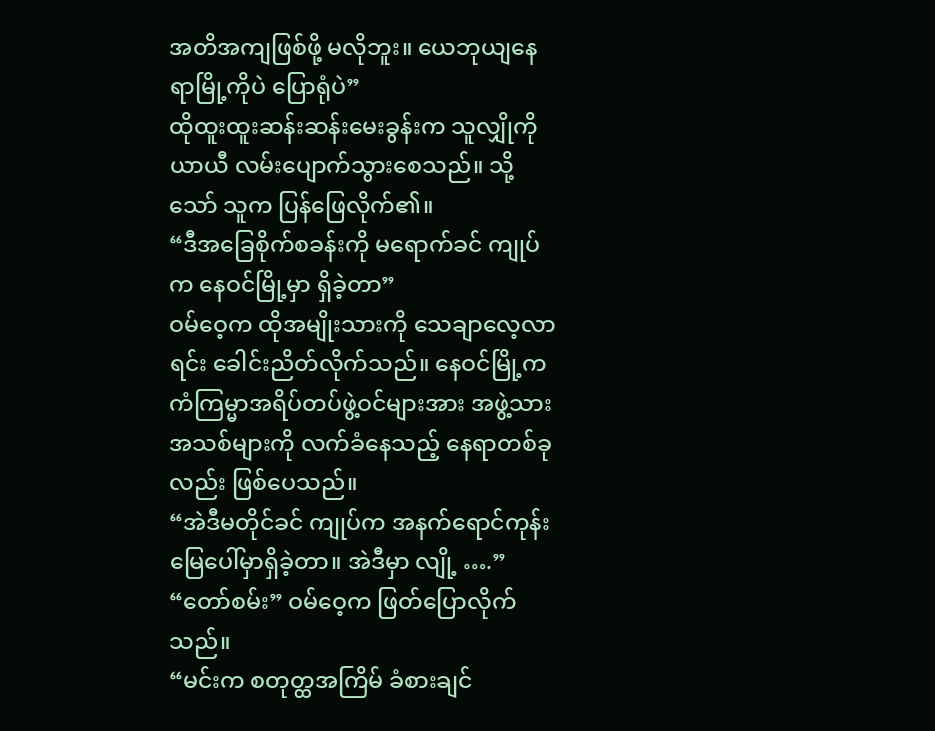အတိအကျဖြစ်ဖို့ မလိုဘူး။ ယေဘုယျနေရာမြို့ကိုပဲ ပြောရုံပဲ”
ထိုထူးထူးဆန်းဆန်းမေးခွန်းက သူလျှိုကို ယာယီ လမ်းပျောက်သွားစေသည်။ သို့သော် သူက ပြန်ဖြေလိုက်၏။
“ဒီအခြေစိုက်စခန်းကို မရောက်ခင် ကျုပ်က နေဝင်မြို့မှာ ရှိခဲ့တာ”
ဝမ်ဝေ့က ထိုအမျိုးသားကို သေချာလေ့လာရင်း ခေါင်းညိတ်လိုက်သည်။ နေဝင်မြို့က ကံကြမ္မာအရိပ်တပ်ဖွဲ့ဝင်များအား အဖွဲ့သားအသစ်များကို လက်ခံနေသည့် နေရာတစ်ခုလည်း ဖြစ်ပေသည်။
“အဲဒီမတိုင်ခင် ကျုပ်က အနက်ရောင်ကုန်းမြေပေါ်မှာရှိခဲ့တာ။ အဲဒီမှာ လျို့ ….”
“တော်စမ်း” ဝမ်ဝေ့က ဖြတ်ပြောလိုက်သည်။
“မင်းက စတုတ္ထအကြိမ် ခံစားချင်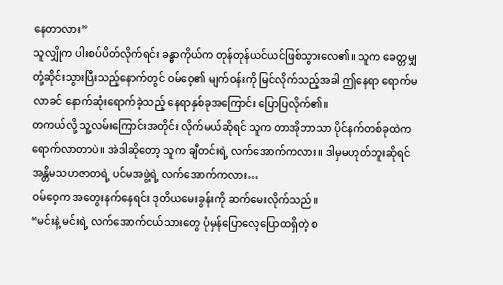နေတာလား”
သူလျှိုက ပါးစပ်ပိတ်လိုက်ရင်း ခန္ဓာကိုယ်က တုန်တုန်ယင်ယင်ဖြစ်သွားလေ၏။ သူက ခေတ္တမျှ တုံ့ဆိုင်းသွားပြီးသည့်နောက်တွင် ဝမ်ဝေ့၏ မျက်ဝန်းကို မြင်လိုက်သည့်အခါ ဤနေရာ ရောက်မလာခင် နောက်ဆုံးရောက်ခဲ့သည့် နေရာနှစ်ခုအကြောင်း ပြောပြလိုက်၏။
တကယ်လို့ သူ့လမ်းကြောင်းအတိုင်း လိုက်မယ်ဆိုရင် သူက တာအိုဘာသာ ပိုင်နက်တစ်ခုထဲက ရောက်လာတာပဲ။ အဲဒါဆိုတော့ သူက ချီတင်းရဲ့ လက်အောက်ကလား။ ဒါမှမဟုတ်ဘူးဆိုရင် အန္တိမသဟဇာတရဲ့ ပင်မအဖွဲ့ရဲ့ လက်အောက်ကလား…
ဝမ်ဝေ့က အတွေးနက်နေရင်း ဒုတိယမေးခွန်းကို ဆက်မေးလိုက်သည်။
“မင်းနဲ့ မင်းရဲ့ လက်အောက်ငယ်သားတွေ ပုံမှန်ပြောလေ့ပြောထရှိတဲ့ စ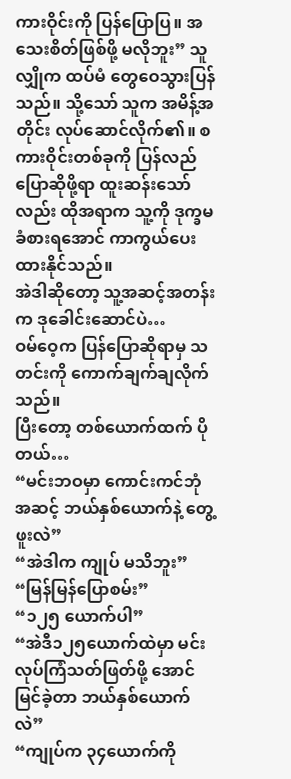ကားဝိုင်းကို ပြန်ပြောပြ။ အသေးစိတ်ဖြစ်ဖို့ မလိုဘူး” သူလျှိုက ထပ်မံ တွေဝေသွားပြန်သည်။ သို့သော် သူက အမိန့်အတိုင်း လုပ်ဆောင်လိုက်၏။ စကားဝိုင်းတစ်ခုကို ပြန်လည်ပြောဆိုဖို့ရာ ထူးဆန်းသော်လည်း ထိုအရာက သူ့ကို ဒုက္ခမခံစားရအောင် ကာကွယ်ပေးထားနိုင်သည်။
အဲဒါဆိုတော့ သူ့အဆင့်အတန်းက ဒုခေါင်းဆောင်ပဲ…
ဝမ်ဝေ့က ပြန်ပြောဆိုရာမှ သတင်းကို ကောက်ချက်ချလိုက်သည်။
ပြီးတော့ တစ်ယောက်ထက် ပိုတယ်…
“မင်းဘဝမှာ ကောင်းကင်ဘုံအဆင့် ဘယ်နှစ်ယောက်နဲ့ တွေ့ဖူးလဲ”
“အဲဒါက ကျုပ် မသိဘူး”
“မြန်မြန်ပြောစမ်း”
“၁၂၅ ယောက်ပါ”
“အဲဒီ၁၂၅ယောက်ထဲမှာ မင်း လုပ်ကြံသတ်ဖြတ်ဖို့ အောင်မြင်ခဲ့တာ ဘယ်နှစ်ယောက်လဲ”
“ကျုပ်က ၃၄ယောက်ကို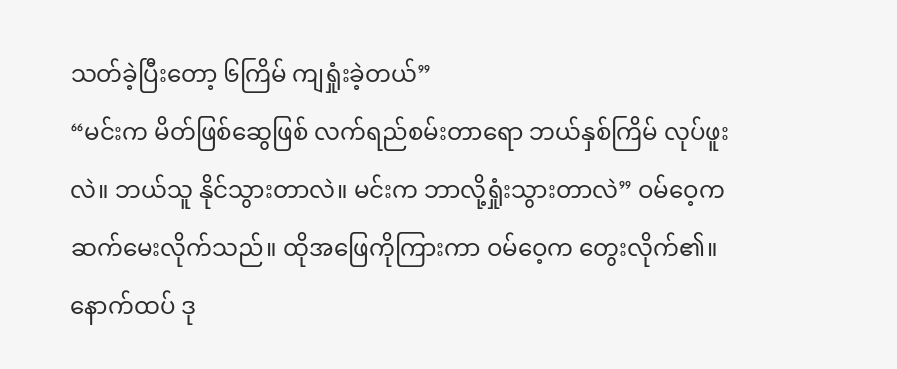သတ်ခဲ့ပြီးတော့ ၆ကြိမ် ကျရှုံးခဲ့တယ်”
“မင်းက မိတ်ဖြစ်ဆွေဖြစ် လက်ရည်စမ်းတာရော ဘယ်နှစ်ကြိမ် လုပ်ဖူးလဲ။ ဘယ်သူ နိုင်သွားတာလဲ။ မင်းက ဘာလို့ရှုံးသွားတာလဲ” ဝမ်ဝေ့က ဆက်မေးလိုက်သည်။ ထိုအဖြေကိုကြားကာ ဝမ်ဝေ့က တွေးလိုက်၏။
နောက်ထပ် ဒု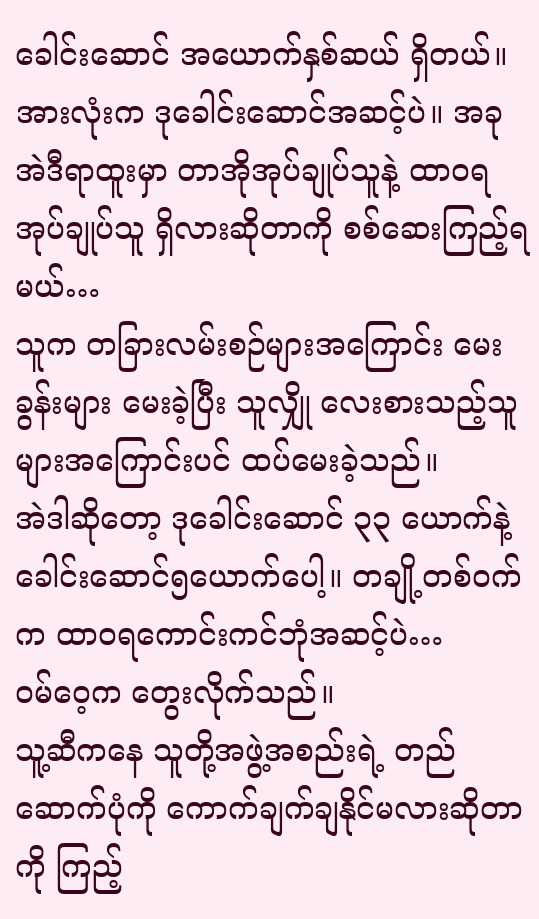ခေါင်းဆောင် အယောက်နှစ်ဆယ် ရှိတယ်။ အားလုံးက ဒုခေါင်းဆောင်အဆင့်ပဲ။ အခု အဲဒီရာထူးမှာ တာအိုအုပ်ချုပ်သူနဲ့ ထာဝရအုပ်ချုပ်သူ ရှိလားဆိုတာကို စစ်ဆေးကြည့်ရမယ်…
သူက တခြားလမ်းစဉ်များအကြောင်း မေးခွန်းများ မေးခဲ့ပြီး သူလျှို လေးစားသည့်သူများအကြောင်းပင် ထပ်မေးခဲ့သည်။
အဲဒါဆိုတော့ ဒုခေါင်းဆောင် ၃၃ ယောက်နဲ့ ခေါင်းဆောင်၅ယောက်ပေါ့။ တချို့တစ်ဝက်က ထာဝရကောင်းကင်ဘုံအဆင့်ပဲ…
ဝမ်ဝေ့က တွေးလိုက်သည်။
သူ့ဆီကနေ သူတို့အဖွဲ့အစည်းရဲ့ တည်ဆောက်ပုံကို ကောက်ချက်ချနိုင်မလားဆိုတာကို ကြည့်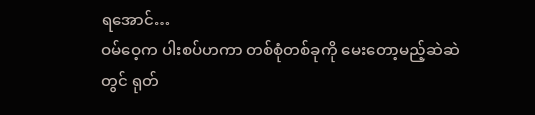ရအောင်…
ဝမ်ဝေ့က ပါးစပ်ဟကာ တစ်စုံတစ်ခုကို မေးတော့မည့်ဆဲဆဲတွင် ရုတ်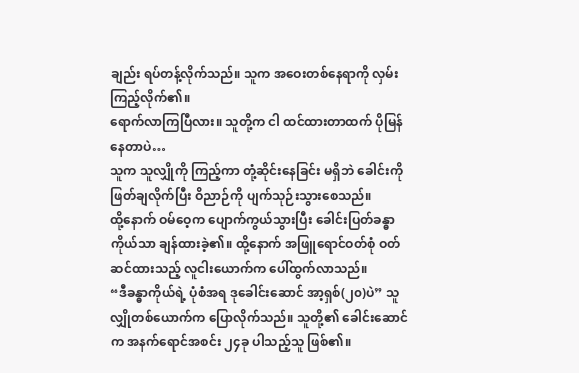ချည်း ရပ်တန့်လိုက်သည်။ သူက အဝေးတစ်နေရာကို လှမ်းကြည့်လိုက်၏။
ရောက်လာကြပြီလား။ သူတို့က ငါ ထင်ထားတာထက် ပိုမြန်နေတာပဲ…
သူက သူလျှိုကို ကြည့်ကာ တုံ့ဆိုင်းနေခြင်း မရှိဘဲ ခေါင်းကို ဖြတ်ချလိုက်ပြီး ဝိညာဉ်ကို ပျက်သုဉ်းသွားစေသည်။
ထို့နောက် ဝမ်ဝေ့က ပျောက်ကွယ်သွားပြီး ခေါင်းပြတ်ခန္ဓာကိုယ်သာ ချန်ထားခဲ့၏။ ထို့နောက် အဖြူရောင်ဝတ်စုံ ဝတ်ဆင်ထားသည့် လူငါးယောက်က ပေါ်ထွက်လာသည်။
“ဒီခန္ဓာကိုယ်ရဲ့ ပုံစံအရ ဒုခေါင်းဆောင် အာ့ရှစ်(၂၀)ပဲ” သူလျှိုတစ်ယောက်က ပြောလိုက်သည်။ သူတို့၏ ခေါင်းဆောင်က အနက်ရောင်အစင်း ၂၄ခု ပါသည့်သူ ဖြစ်၏။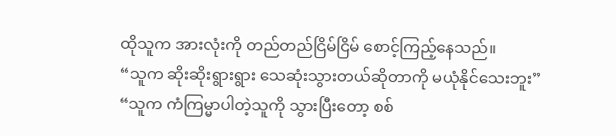ထိုသူက အားလုံးကို တည်တည်ငြိမ်ငြိမ် စောင့်ကြည့်နေသည်။
“သူက ဆိုးဆိုးရွားရွား သေဆုံးသွားတယ်ဆိုတာကို မယုံနိုင်သေးဘူး”
“သူက ကံကြမ္မာပါတဲ့သူကို သွားပြီးတော့ စစ်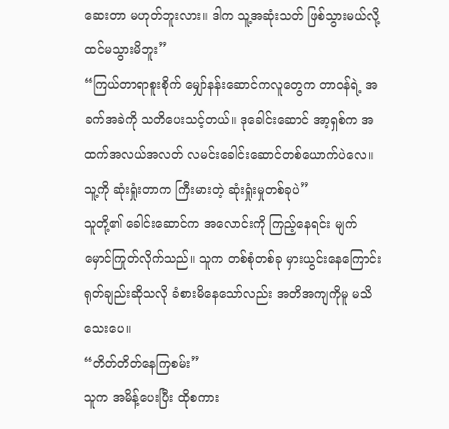ဆေးတာ မဟုတ်ဘူးလား။ ဒါက သူ့အဆုံးသတ် ဖြစ်သွားမယ်လို့ ထင်မသွားမိဘူး”
“ကြယ်တာရာစူးစိုက် မျှော်နန်းဆောင်ကလူတွေက တာဝန်ရဲ့ အခက်အခဲကို သတိပေးသင့်တယ်။ ဒုခေါင်းဆောင် အာ့ရှစ်က အထက်အလယ်အလတ် လမင်းခေါင်းဆောင်တစ်ယောက်ပဲလေ။ သူ့ကို ဆုံးရှုံးတာက ကြီးမားတဲ့ ဆုံးရှုံးမှုတစ်ခုပဲ”
သူတို့၏ ခေါင်းဆောင်က အလောင်းကို ကြည့်နေရင်း မျက်မှောင်ကြုတ်လိုက်သည်။ သူက တစ်စုံတစ်ခု မှားယွင်းနေကြောင်း ရုတ်ချည်းဆိုသလို ခံစားမိနေသော်လည်း အတိအကျကိုမူ မသိသေးပေ။
“တိတ်တိတ်နေကြစမ်း”
သူက အမိန့်ပေးပြီး ထိုစကား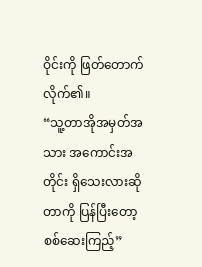ဝိုင်းကို ဖြတ်တောက်လိုက်၏။
“သူ့တာအိုအမှတ်အသား အကောင်းအတိုင်း ရှိသေးလားဆိုတာကို ပြန်ပြီးတော့ စစ်ဆေးကြည့်”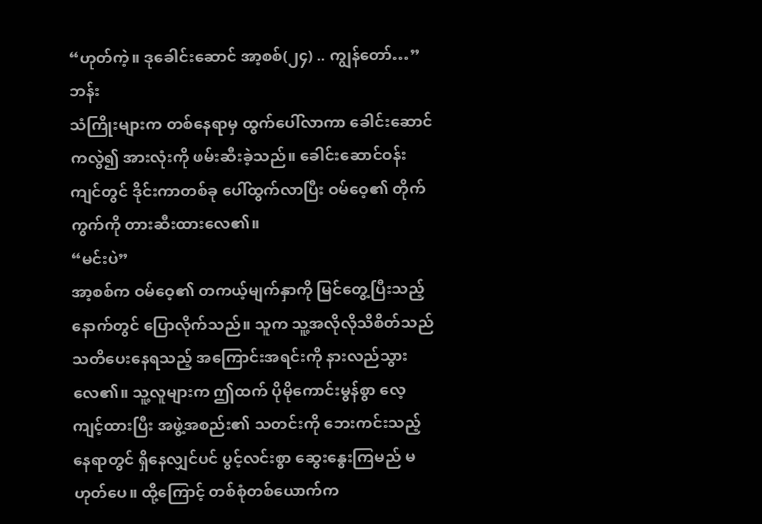“ဟုတ်ကဲ့။ ဒုခေါင်းဆောင် အာ့စစ်(၂၄) .. ကျွန်တော်…”
ဘန်း
သံကြိုးများက တစ်နေရာမှ ထွက်ပေါ်လာကာ ခေါင်းဆောင်ကလွဲ၍ အားလုံးကို ဖမ်းဆီးခဲ့သည်။ ခေါင်းဆောင်ဝန်းကျင်တွင် ဒိုင်းကာတစ်ခု ပေါ်ထွက်လာပြီး ဝမ်ဝေ့၏ တိုက်ကွက်ကို တားဆီးထားလေ၏။
“မင်းပဲ”
အာ့စစ်က ဝမ်ဝေ့၏ တကယ့်မျက်နှာကို မြင်တွေ့ပြီးသည့်နောက်တွင် ပြောလိုက်သည်။ သူက သူ့အလိုလိုသိစိတ်သည် သတိပေးနေရသည့် အကြောင်းအရင်းကို နားလည်သွားလေ၏။ သူ့လူများက ဤထက် ပိုမိုကောင်းမွန်စွာ လေ့ကျင့်ထားပြီး အဖွဲ့အစည်း၏ သတင်းကို ဘေးကင်းသည့်နေရာတွင် ရှိနေလျှင်ပင် ပွင့်လင်းစွာ ဆွေးနွေးကြမည် မဟုတ်ပေ။ ထို့ကြောင့် တစ်စုံတစ်ယောက်က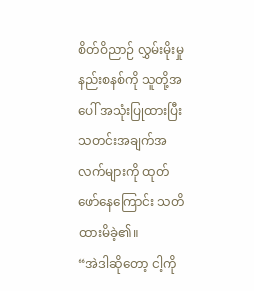စိတ်ဝိညာဉ် လွှမ်းမိုးမှုနည်းစနစ်ကို သူတို့အပေါ် အသုံးပြုထားပြီး သတင်းအချက်အလက်များကို ထုတ်ဖော်နေကြောင်း သတိထားမိခဲ့၏။
“အဲဒါဆိုတော့ ငါ့ကို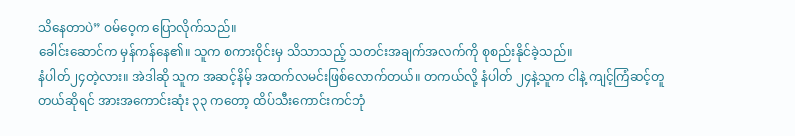သိနေတာပဲ” ဝမ်ဝေ့က ပြောလိုက်သည်။
ခေါင်းဆောင်က မှန်ကန်နေ၏။ သူက စကားဝိုင်းမှ သိသာသည့် သတင်းအချက်အလက်ကို စုစည်းနိုင်ခဲ့သည်။
နံပါတ်၂၄တဲ့လား။ အဲဒါဆို သူက အဆင့်နိမ့် အထက်လမင်းဖြစ်လောက်တယ်။ တကယ်လို့ နံပါတ် ၂၄နဲ့သူက ငါနဲ့ ကျင့်ကြံဆင့်တူတယ်ဆိုရင် အားအကောင်းဆုံး ၃၃ ကတော့ ထိပ်သီးကောင်းကင်ဘုံ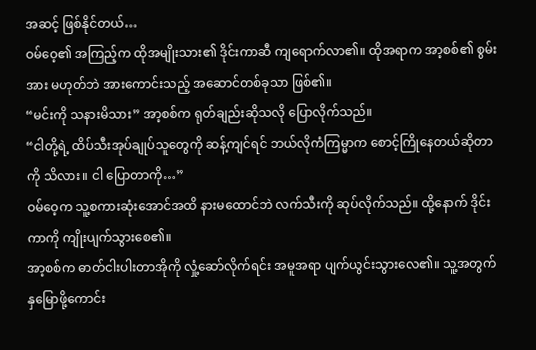အဆင့် ဖြစ်နိုင်တယ်…
ဝမ်ဝေ့၏ အကြည့်က ထိုအမျိုးသား၏ ဒိုင်းကာဆီ ကျရောက်လာ၏။ ထိုအရာက အာ့စစ်၏ စွမ်းအား မဟုတ်ဘဲ အားကောင်းသည့် အဆောင်တစ်ခုသာ ဖြစ်၏။
“မင်းကို သနားမိသား” အာ့စစ်က ရုတ်ချည်းဆိုသလို ပြောလိုက်သည်။
“ငါတို့ရဲ့ ထိပ်သီးအုပ်ချုပ်သူတွေကို ဆန့်ကျင်ရင် ဘယ်လိုကံကြမ္မာက စောင့်ကြိုနေတယ်ဆိုတာကို သိလား။ ငါ ပြောတာကို…”
ဝမ်ဝေ့က သူ့စကားဆုံးအောင်အထိ နားမထောင်ဘဲ လက်သီးကို ဆုပ်လိုက်သည်။ ထို့နောက် ဒိုင်းကာကို ကျိုးပျက်သွားစေ၏။
အာ့စစ်က ဓာတ်ငါးပါးတာအိုကို လှုံ့ဆော်လိုက်ရင်း အမူအရာ ပျက်ယွင်းသွားလေ၏။ သူ့အတွက် နှမြောဖို့ကောင်း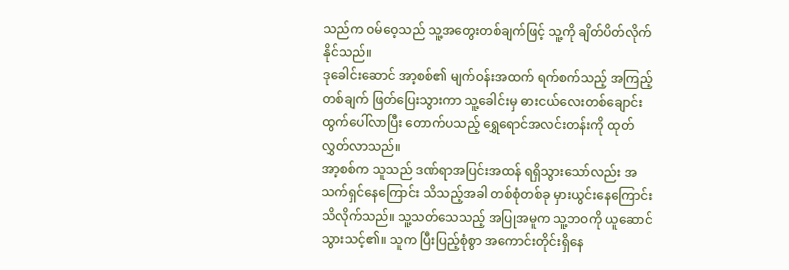သည်က ဝမ်ဝေ့သည် သူ့အတွေးတစ်ချက်ဖြင့် သူ့ကို ချိတ်ပိတ်လိုက်နိုင်သည်။
ဒုခေါင်းဆောင် အာ့စစ်၏ မျက်ဝန်းအထက် ရက်စက်သည့် အကြည့်တစ်ချက် ဖြတ်ပြေးသွားကာ သူ့ခေါင်းမှ ဓားငယ်လေးတစ်ချောင်း ထွက်ပေါ်လာပြီး တောက်ပသည့် ရွှေရောင်အလင်းတန်းကို ထုတ်လွှတ်လာသည်။
အာ့စစ်က သူသည် ဒဏ်ရာအပြင်းအထန် ရရှိသွားသော်လည်း အသက်ရှင်နေကြောင်း သိသည့်အခါ တစ်စုံတစ်ခု မှားယွင်းနေကြောင်း သိလိုက်သည်။ သူ့သတ်သေသည့် အပြုအမူက သူ့ဘဝကို ယူဆောင်သွားသင့်၏။ သူက ပြီးပြည့်စုံစွာ အကောင်းတိုင်းရှိနေ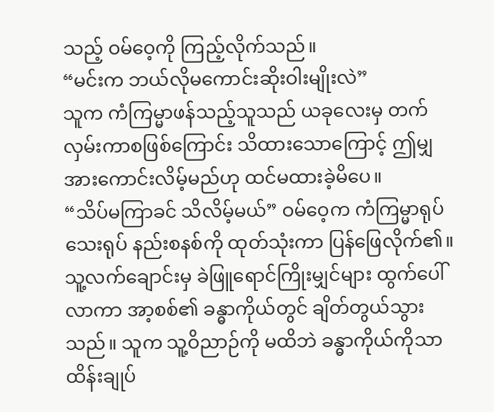သည့် ဝမ်ဝေ့ကို ကြည့်လိုက်သည်။
“မင်းက ဘယ်လိုမကောင်းဆိုးဝါးမျိုးလဲ”
သူက ကံကြမ္မာဖန်သည့်သူသည် ယခုလေးမှ တက်လှမ်းကာစဖြစ်ကြောင်း သိထားသောကြောင့် ဤမျှအားကောင်းလိမ့်မည်ဟု ထင်မထားခဲ့မိပေ။
“သိပ်မကြာခင် သိလိမ့်မယ်” ဝမ်ဝေ့က ကံကြမ္မာရုပ်သေးရုပ် နည်းစနစ်ကို ထုတ်သုံးကာ ပြန်ဖြေလိုက်၏။ သူ့လက်ချောင်းမှ ခဲဖြူရောင်ကြိုးမျှင်များ ထွက်ပေါ်လာကာ အာ့စစ်၏ ခန္ဓာကိုယ်တွင် ချိတ်တွယ်သွားသည်။ သူက သူ့ဝိညာဉ်ကို မထိဘဲ ခန္ဓာကိုယ်ကိုသာ ထိန်းချုပ်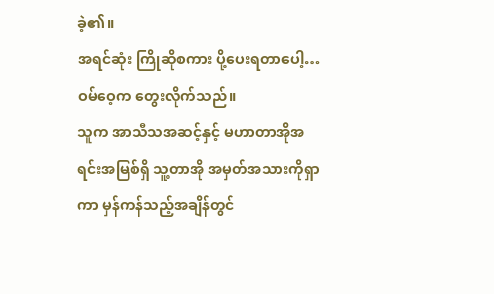ခဲ့၏။
အရင်ဆုံး ကြိုဆိုစကား ပို့ပေးရတာပေါ့…
ဝမ်ဝေ့က တွေးလိုက်သည်။
သူက အာသီသအဆင့်နှင့် မဟာတာအိုအရင်းအမြစ်ရှိ သူ့တာအို အမှတ်အသားကိုရှာကာ မှန်ကန်သည့်အချိန်တွင်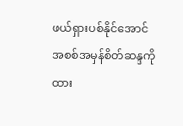ဖယ်ရှားပစ်နိုင်အောင် အစစ်အမှန်စိတ်ဆန္ဒကို ထား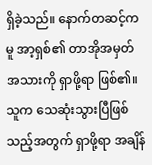ရှိခဲ့သည်။ နောက်တဆင့်ကမူ အာ့ရှစ်၏ တာအိုအမှတ်အသားကို ရှာဖို့ရာ ဖြစ်၏။ သူက သေဆုံးသွားပြီဖြစ်သည့်အတွက် ရှာဖို့ရာ အချိန်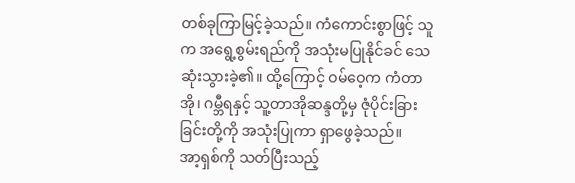တစ်ခုကြာမြင့်ခဲ့သည်။ ကံကောင်းစွာဖြင့် သူက အရွေ့စွမ်းရည်ကို အသုံးမပြုနိုင်ခင် သေဆုံးသွားခဲ့၏။ ထို့ကြောင့် ဝမ်ဝေ့က ကံတာအို၊ ဂမ္ဘီရနှင့် သူ့တာအိုဆန္ဒတို့မှ ဇုံပိုင်းခြားခြင်းတို့ကို အသုံးပြုကာ ရှာဖွေခဲ့သည်။
အာ့ရှစ်ကို သတ်ပြီးသည့်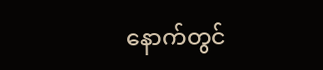နောက်တွင်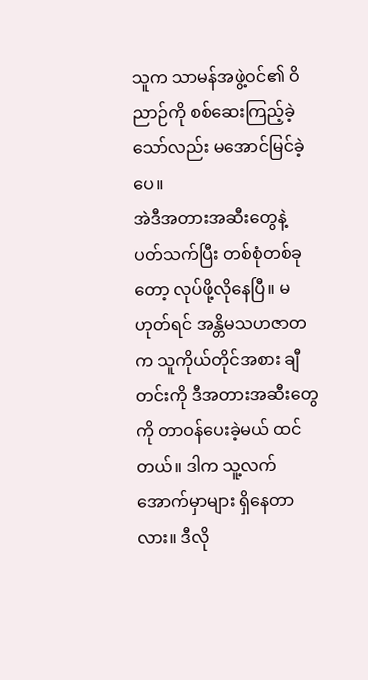သူက သာမန်အဖွဲ့ဝင်၏ ဝိညာဉ်ကို စစ်ဆေးကြည့်ခဲ့သော်လည်း မအောင်မြင်ခဲ့ပေ။
အဲဒီအတားအဆီးတွေနဲ့ ပတ်သက်ပြီး တစ်စုံတစ်ခုတော့ လုပ်ဖို့လိုနေပြီ။ မဟုတ်ရင် အန္တိမသဟဇာတက သူကိုယ်တိုင်အစား ချီတင်းကို ဒီအတားအဆီးတွေကို တာဝန်ပေးခဲ့မယ် ထင်တယ်။ ဒါက သူ့လက်အောက်မှာများ ရှိနေတာလား။ ဒီလို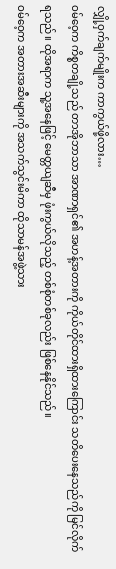လျှို့ဝှက်ချက်မျိုးက ကာကွယ်ဖို့လား…
ဝမ်ဝေ့က ကိစ္စတချို့သည် တာအိုဘာသာ အာဏာရှင်၏ အဟန့်အတားကို ကိုယ်တိုင်ထားရှိထားကြောင်း သတိပေးနေသည်ကို မြင်လိုက်ရသည်။ ထိုအရာက သူ့အနေဖြင့် မေတ္တယျဆီမှ ဖုံးကွယ်လိုသည့် တစ်စုံတစ်ခုလည်း ဖြစ်နေနိုင်သည်။
ဝမ်ဝေ့က အတားအဆီးများကို အသက်သွင်းမိကာ ထိုသာမန်အဖွဲ့သား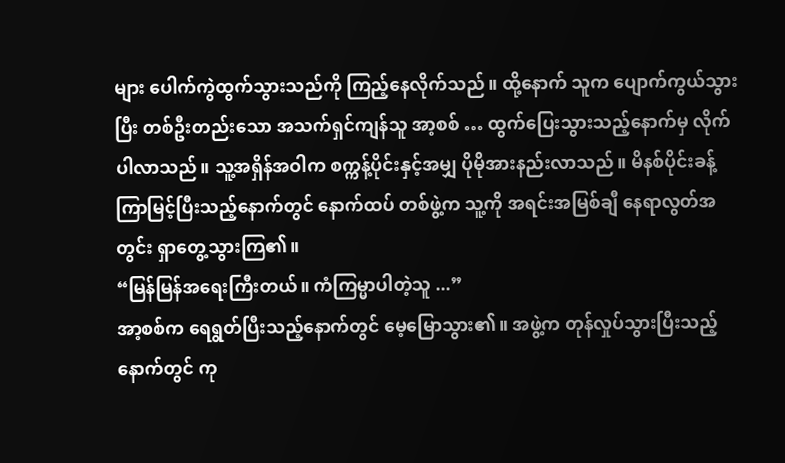များ ပေါက်ကွဲထွက်သွားသည်ကို ကြည့်နေလိုက်သည်။ ထို့နောက် သူက ပျောက်ကွယ်သွားပြီး တစ်ဦးတည်းသော အသက်ရှင်ကျန်သူ အာ့စစ် … ထွက်ပြေးသွားသည့်နောက်မှ လိုက်ပါလာသည်။ သူ့အရှိန်အဝါက စက္ကန့်ပိုင်းနှင့်အမျှ ပိုမိုအားနည်းလာသည်။ မိနစ်ပိုင်းခန့်ကြာမြင့်ပြီးသည့်နောက်တွင် နောက်ထပ် တစ်ဖွဲ့က သူ့ကို အရင်းအမြစ်ချီ နေရာလွတ်အတွင်း ရှာတွေ့သွားကြ၏။
“မြန်မြန်အရေးကြီးတယ်။ ကံကြမ္မာပါတဲ့သူ ...”
အာ့စစ်က ရေရွတ်ပြီးသည့်နောက်တွင် မေ့မြောသွား၏။ အဖွဲ့က တုန်လှုပ်သွားပြီးသည့်နောက်တွင် ကု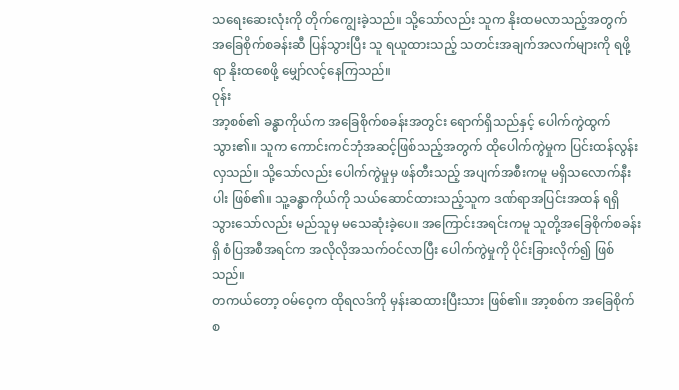သရေးဆေးလုံးကို တိုက်ကျွေးခဲ့သည်။ သို့သော်လည်း သူက နိုးထမလာသည့်အတွက် အခြေစိုက်စခန်းဆီ ပြန်သွားပြီး သူ ရယူထားသည့် သတင်းအချက်အလက်များကို ရဖို့ရာ နိုးထစေဖို့ မျှော်လင့်နေကြသည်။
ဝုန်း
အာ့စစ်၏ ခန္ဓာကိုယ်က အခြေစိုက်စခန်းအတွင်း ရောက်ရှိသည်နှင့် ပေါက်ကွဲထွက်သွား၏။ သူက ကောင်းကင်ဘုံအဆင့်ဖြစ်သည့်အတွက် ထိုပေါက်ကွဲမှုက ပြင်းထန်လွန်းလှသည်။ သို့သော်လည်း ပေါက်ကွဲမှုမှ ဖန်တီးသည့် အပျက်အစီးကမူ မရှိသလောက်နီးပါး ဖြစ်၏။ သူ့ခန္ဓာကိုယ်ကို သယ်ဆောင်ထားသည့်သူက ဒဏ်ရာအပြင်းအထန် ရရှိသွားသော်လည်း မည်သူမှ မသေဆုံးခဲ့ပေ။ အကြောင်းအရင်းကမူ သူတို့အခြေစိုက်စခန်းရှိ စံပြအစီအရင်က အလိုလိုအသက်ဝင်လာပြီး ပေါက်ကွဲမှုကို ပိုင်းခြားလိုက်၍ ဖြစ်သည်။
တကယ်တော့ ဝမ်ဝေ့က ထိုရလဒ်ကို မှန်းဆထားပြီးသား ဖြစ်၏။ အာ့စစ်က အခြေစိုက်စ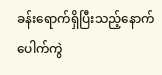ခန်းရောက်ရှိပြီးသည့်နောက် ပေါက်ကွဲ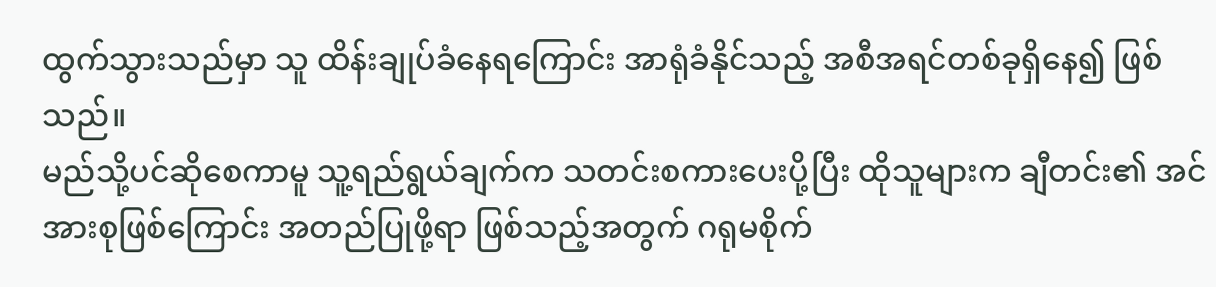ထွက်သွားသည်မှာ သူ ထိန်းချုပ်ခံနေရကြောင်း အာရုံခံနိုင်သည့် အစီအရင်တစ်ခုရှိနေ၍ ဖြစ်သည်။
မည်သို့ပင်ဆိုစေကာမူ သူ့ရည်ရွယ်ချက်က သတင်းစကားပေးပို့ပြီး ထိုသူများက ချီတင်း၏ အင်အားစုဖြစ်ကြောင်း အတည်ပြုဖို့ရာ ဖြစ်သည့်အတွက် ဂရုမစိုက်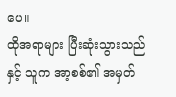ပေ။
ထိုအရာများ ပြီးဆုံးသွားသည်နှင့် သူက အာ့စစ်၏ အမှတ်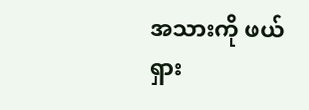အသားကို ဖယ်ရှား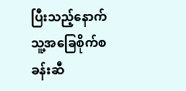ပြီးသည့်နောက် သူ့အခြေစိုက်စခန်းဆီ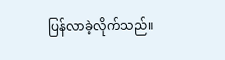ပြန်လာခဲ့လိုက်သည်။